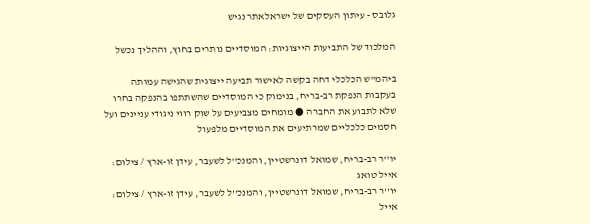גלובס - עיתון העסקים של ישראלאתר נגיש

המלכוד של התביעות הייצוגיות: המוסדיים נותרים בחוץ, וההליך נכשל

ביהמ"ש הכלכלי דחה בקשה לאישור תביעה ייצוגית שהגישה עמותה בעקבות הנפקת רב-בריח, בנימוק כי המוסדיים שהשתתפו בהנפקה בחרו שלא לתבוע את החברה ● מומחים מצביעים על שוק רווי ניגודי עניינים ועל חסמים כלכליים שמרתיעים את המוסדיים מלפעול

יו''ר רב-בריח, שמואל דונרשטיין, והמנכ''ל לשעבר, עידן זו-ארץ / צילום: אייל טואג
יו''ר רב-בריח, שמואל דונרשטיין, והמנכ''ל לשעבר, עידן זו-ארץ / צילום: אייל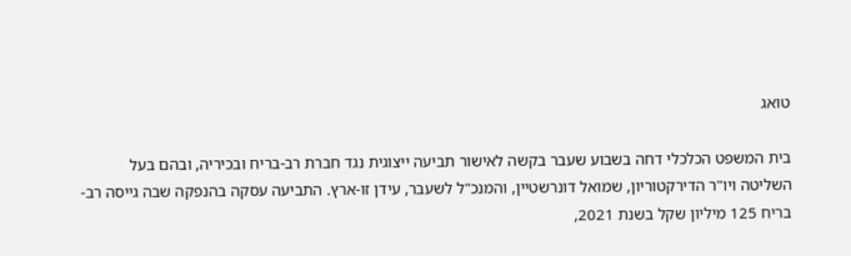טואג

בית המשפט הכלכלי דחה בשבוע שעבר בקשה לאישור תביעה ייצוגית נגד חברת רב-בריח ובכיריה, ובהם בעל השליטה ויו"ר הדירקטוריון, שמואל דונרשטיין, והמנכ"ל לשעבר, עידן זו-ארץ. התביעה עסקה בהנפקה שבה גייסה רב-בריח 125 מיליון שקל בשנת 2021,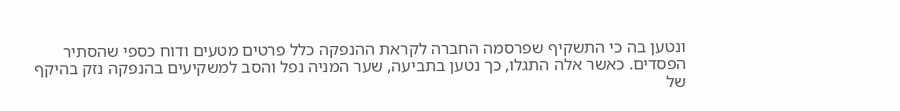ונטען בה כי התשקיף שפרסמה החברה לקראת ההנפקה כלל פרטים מטעים ודוח כספי שהסתיר הפסדים. כאשר אלה התגלו, כך נטען בתביעה, שער המניה נפל והסב למשקיעים בהנפקה נזק בהיקף של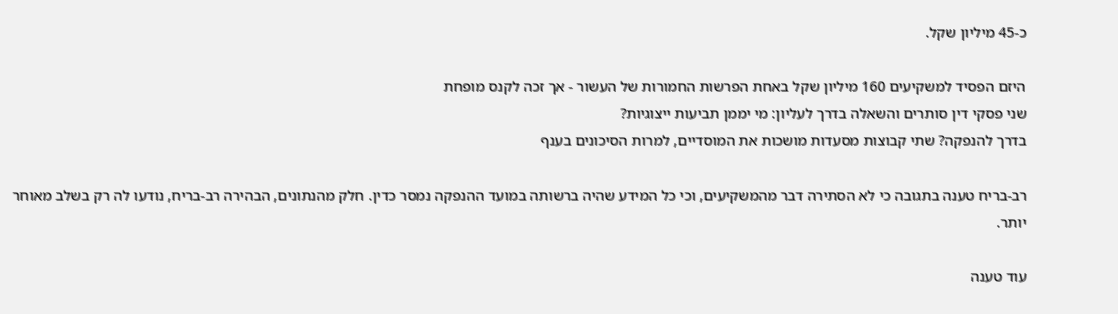כ-45 מיליון שקל.

היזם הפסיד למשקיעים 160 מיליון שקל באחת הפרשות החמורות של העשור - אך זכה לקנס מופחת
שני פסקי דין סותרים והשאלה בדרך לעליון: מי יממן תביעות ייצוגיות?
בדרך להנפקה? שתי קבוצות מסעדות מושכות את המוסדיים, למרות הסיכונים בענף

רב-בריח טענה בתגובה כי לא הסתירה דבר מהמשקיעים, וכי כל המידע שהיה ברשותה במועד ההנפקה נמסר כדין. חלק מהנתונים, הבהירה רב-בריח, נודעו לה רק בשלב מאוחר יותר.

עוד טענה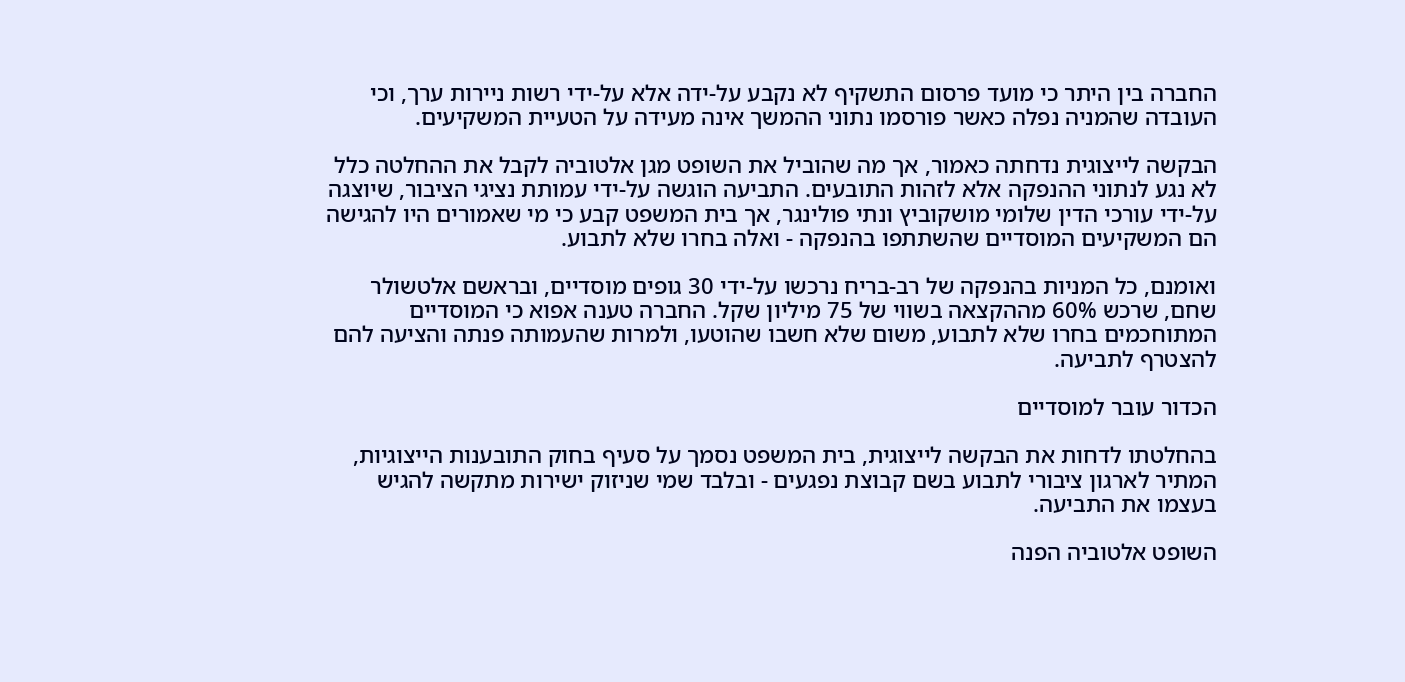החברה בין היתר כי מועד פרסום התשקיף לא נקבע על-ידה אלא על-ידי רשות ניירות ערך, וכי העובדה שהמניה נפלה כאשר פורסמו נתוני ההמשך אינה מעידה על הטעיית המשקיעים.

הבקשה לייצוגית נדחתה כאמור, אך מה שהוביל את השופט מגן אלטוביה לקבל את ההחלטה כלל לא נגע לנתוני ההנפקה אלא לזהות התובעים. התביעה הוגשה על-ידי עמותת נציגי הציבור, שיוצגה על-ידי עורכי הדין שלומי מושקוביץ ונתי פולינגר, אך בית המשפט קבע כי מי שאמורים היו להגישה הם המשקיעים המוסדיים שהשתתפו בהנפקה - ואלה בחרו שלא לתבוע.

ואומנם, כל המניות בהנפקה של רב-בריח נרכשו על-ידי 30 גופים מוסדיים, ובראשם אלטשולר שחם, שרכש 60% מההקצאה בשווי של 75 מיליון שקל. החברה טענה אפוא כי המוסדיים המתוחכמים בחרו שלא לתבוע, משום שלא חשבו שהוטעו, ולמרות שהעמותה פנתה והציעה להם להצטרף לתביעה.

הכדור עובר למוסדיים

בהחלטתו לדחות את הבקשה לייצוגית, בית המשפט נסמך על סעיף בחוק התובענות הייצוגיות, המתיר לארגון ציבורי לתבוע בשם קבוצת נפגעים - ובלבד שמי שניזוק ישירות מתקשה להגיש בעצמו את התביעה.

השופט אלטוביה הפנה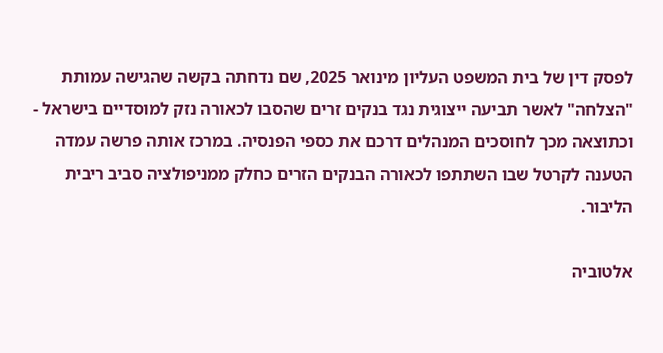לפסק דין של בית המשפט העליון מינואר 2025, שם נדחתה בקשה שהגישה עמותת "הצלחה" לאשר תביעה ייצוגית נגד בנקים זרים שהסבו לכאורה נזק למוסדיים בישראל - וכתוצאה מכך לחוסכים המנהלים דרכם את כספי הפנסיה. במרכז אותה פרשה עמדה הטענה לקרטל שבו השתתפו לכאורה הבנקים הזרים כחלק ממניפולציה סביב ריבית הליבור.

אלטוביה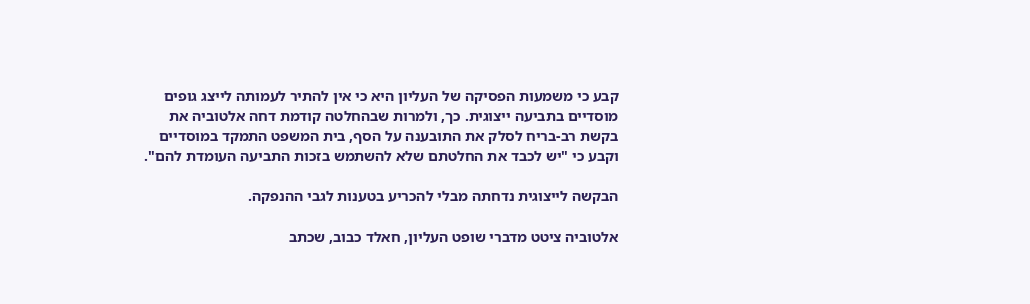קבע כי משמעות הפסיקה של העליון היא כי אין להתיר לעמותה לייצג גופים מוסדיים בתביעה ייצוגית. כך, ולמרות שבהחלטה קודמת דחה אלטוביה את בקשת רב-בריח לסלק את התובענה על הסף, בית המשפט התמקד במוסדיים וקבע כי "יש לכבד את החלטתם שלא להשתמש בזכות התביעה העומדת להם".

הבקשה לייצוגית נדחתה מבלי להכריע בטענות לגבי ההנפקה.

אלטוביה ציטט מדברי שופט העליון, חאלד כבוב, שכתב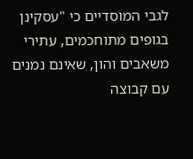לגבי המוסדיים כי "עסקינן בגופים מתוחכמים, עתירי משאבים והון, שאינם נמנים עם קבוצה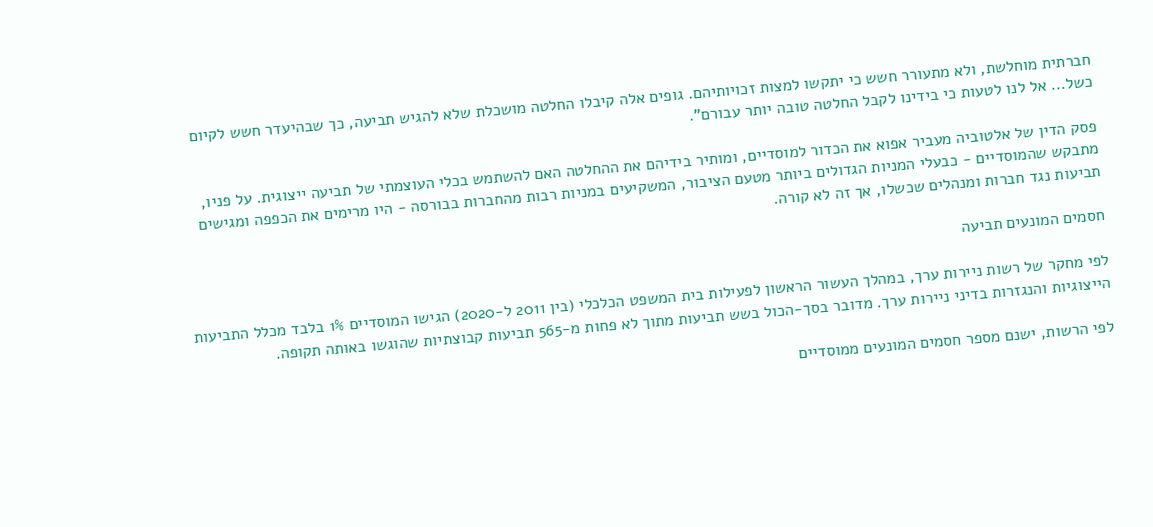חברתית מוחלשת, ולא מתעורר חשש כי יתקשו למצות זכויותיהם. גופים אלה קיבלו החלטה מושכלת שלא להגיש תביעה, כך שבהיעדר חשש לקיום כשל... אל לנו לטעות כי בידינו לקבל החלטה טובה יותר עבורם".

פסק הדין של אלטוביה מעביר אפוא את הכדור למוסדיים, ומותיר בידיהם את ההחלטה האם להשתמש בכלי העוצמתי של תביעה ייצוגית. על פניו, מתבקש שהמוסדיים - כבעלי המניות הגדולים ביותר מטעם הציבור, המשקיעים במניות רבות מהחברות בבורסה - היו מרימים את הכפפה ומגישים תביעות נגד חברות ומנהלים שכשלו, אך זה לא קורה.

חסמים המונעים תביעה

לפי מחקר של רשות ניירות ערך, במהלך העשור הראשון לפעילות בית המשפט הכלכלי (בין 2011 ל-2020) הגישו המוסדיים 1% בלבד מכלל התביעות הייצוגיות והנגזרות בדיני ניירות ערך. מדובר בסך-הכול בשש תביעות מתוך לא פחות מ-565 תביעות קבוצתיות שהוגשו באותה תקופה.

לפי הרשות, ישנם מספר חסמים המונעים ממוסדיים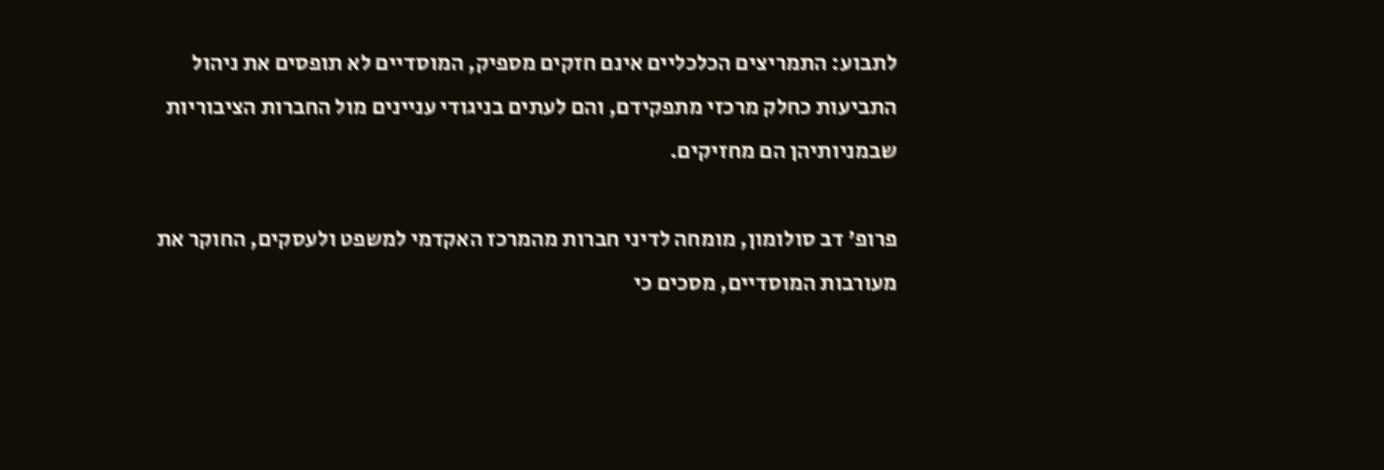לתבוע: התמריצים הכלכליים אינם חזקים מספיק, המוסדיים לא תופסים את ניהול התביעות כחלק מרכזי מתפקידם, והם לעתים בניגודי עניינים מול החברות הציבוריות שבמניותיהן הם מחזיקים.

פרופ' דב סולומון, מומחה לדיני חברות מהמרכז האקדמי למשפט ולעסקים, החוקר את מעורבות המוסדיים, מסכים כי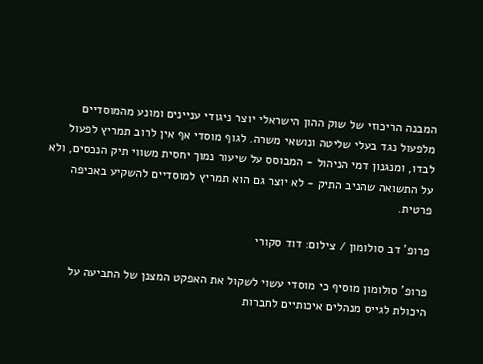המבנה הריכוזי של שוק ההון הישראלי יוצר ניגודי עניינים ומונע מהמוסדיים מלפעול נגד בעלי שליטה ונושאי משרה. לגוף מוסדי אף אין לרוב תמריץ לפעול לבדו, ומנגנון דמי הניהול - המבוסס על שיעור נמוך יחסית משווי תיק הנכסים, ולא על התשואה שהניב התיק - לא יוצר גם הוא תמריץ למוסדיים להשקיע באכיפה פרטית.

פרופ' דב סולומון / צילום: דוד סקורי

פרופ' סולומון מוסיף כי מוסדי עשוי לשקול את האפקט המצנן של התביעה על היכולת לגייס מנהלים איכותיים לחברות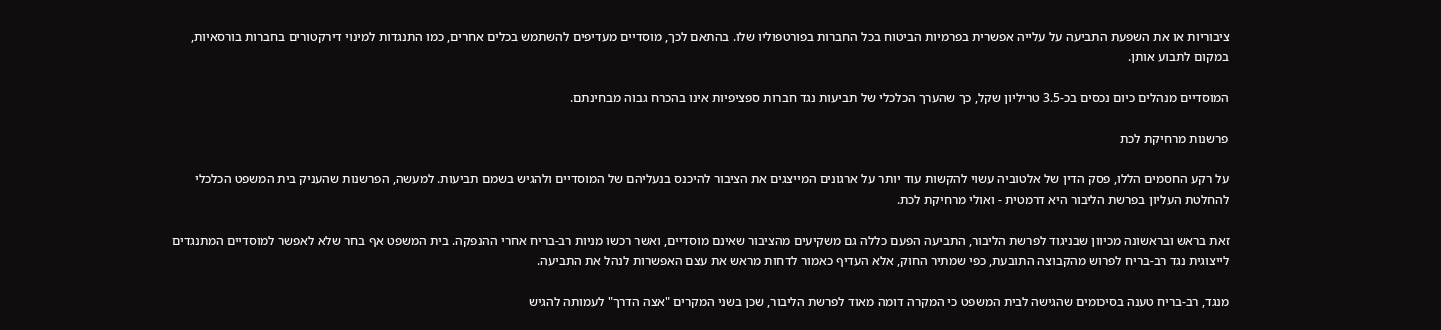ציבוריות או את השפעת התביעה על עלייה אפשרית בפרמיות הביטוח בכל החברות בפורטפוליו שלו. בהתאם לכך, מוסדיים מעדיפים להשתמש בכלים אחרים, כמו התנגדות למינוי דירקטורים בחברות בורסאיות, במקום לתבוע אותן.

המוסדיים מנהלים כיום נכסים בכ-3.5 טריליון שקל, כך שהערך הכלכלי של תביעות נגד חברות ספציפיות אינו בהכרח גבוה מבחינתם.

פרשנות מרחיקת לכת

על רקע החסמים הללו, פסק הדין של אלטוביה עשוי להקשות עוד יותר על ארגונים המייצגים את הציבור להיכנס בנעליהם של המוסדיים ולהגיש בשמם תביעות. למעשה, הפרשנות שהעניק בית המשפט הכלכלי להחלטת העליון בפרשת הליבור היא דרמטית - ואולי מרחיקת לכת.

זאת בראש ובראשונה מכיוון שבניגוד לפרשת הליבור, התביעה הפעם כללה גם משקיעים מהציבור שאינם מוסדיים, ואשר רכשו מניות רב-בריח אחרי ההנפקה. בית המשפט אף בחר שלא לאפשר למוסדיים המתנגדים לייצוגית נגד רב-בריח לפרוש מהקבוצה התובעת, כפי שמתיר החוק, אלא העדיף כאמור לדחות מראש את עצם האפשרות לנהל את התביעה.

מנגד, רב-בריח טענה בסיכומים שהגישה לבית המשפט כי המקרה דומה מאוד לפרשת הליבור, שכן בשני המקרים "אצה הדרך" לעמותה להגיש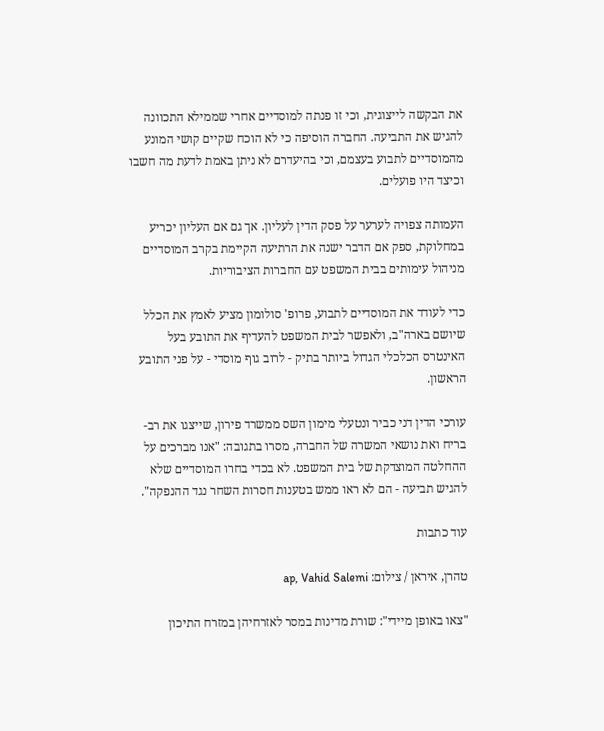את הבקשה לייצוגית, וכי זו פנתה למוסדיים אחרי שממילא התכוונה להגיש את התביעה. החברה הוסיפה כי לא הוכח שקיים קושי המונע מהמוסדיים לתבוע בעצמם, וכי בהיעדרם לא ניתן באמת לדעת מה חשבו וכיצד היו פועלים.

העמותה צפויה לערער על פסק הדין לעליון. אך גם אם העליון יכריע במחלוקת, ספק אם הדבר ישנה את הרתיעה הקיימת בקרב המוסדיים מניהול עימותים בבית המשפט עם החברות הציבוריות.

כדי לעודד את המוסדיים לתבוע, פרופ' סולומון מציע לאמץ את הכלל שיושם בארה"ב, ולאפשר לבית המשפט להעדיף את התובע בעל האינטרס הכלכלי הגדול ביותר בתיק - לרוב גוף מוסדי - על פני התובע הראשון.

עורכי הדין דני כביר ונטעלי מימון השס ממשרד פירון, שייצגו את רב-בריח ואת נושאי המשרה של החברה, מסרו בתגובה: "אנו מברכים על ההחלטה המוצדקת של בית המשפט. לא בכדי בחרו המוסדיים שלא להגיש תביעה - הם לא ראו ממש בטענות חסרות השחר נגד ההנפקה".

עוד כתבות

טהרן, איראן / צילום: ap, Vahid Salemi

"צאו באופן מיידי": שורת מדינות במסר לאזרחיהן במזרח התיכון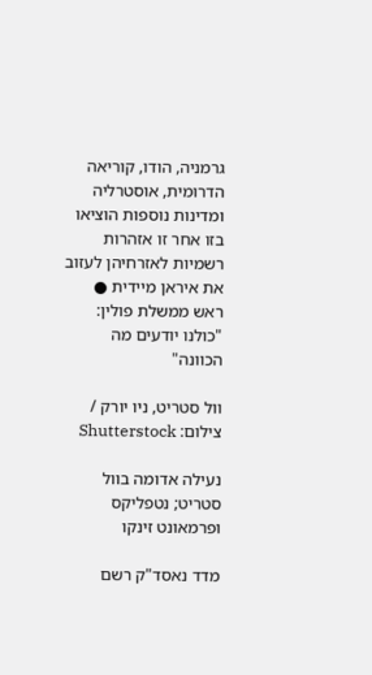גרמניה, הודו, קוריאה הדרומית, אוסטרליה ומדינות נוספות הוציאו בזו אחר זו אזהרות רשמיות לאזרחיהן לעזוב את איראן מיידית ● ראש ממשלת פולין: "כולנו יודעים מה הכוונה"

וול סטריט, ניו יורק / צילום: Shutterstock

נעילה אדומה בוול סטריט; נטפליקס ופרמאונט זינקו

מדד נאסד"ק רשם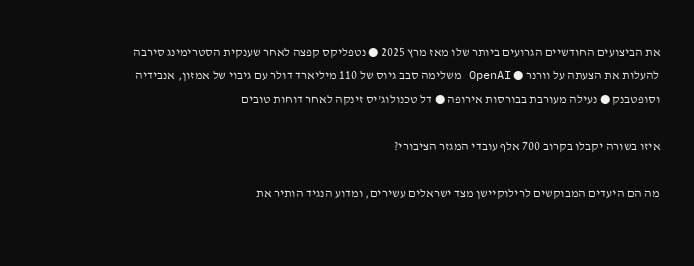את הביצועים החודשיים הגרועים ביותר שלו מאז מרץ 2025 ● נטפליקס קפצה לאחר שענקית הסטרימינג סירבה להעלות את הצעתה על וורנר ● OpenAI משלימה סבב גיוס של 110 מיליארד דולר עם גיבוי של אמזון, אנבידיה וסופטבנק ● נעילה מעורבת בבורסות אירופה ● דל טכנולוג'יס זינקה לאחר דוחות טובים

איזו בשורה יקבלו בקרוב 700 אלף עובדי המגזר הציבורי?

מה הם היעדים המבוקשים לרילוקיישן מצד ישראלים עשירים, ומדוע הנגיד הותיר את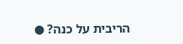הריבית על כנה? ●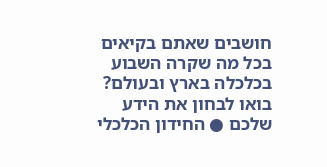חושבים שאתם בקיאים בכל מה שקרה השבוע בכלכלה בארץ ובעולם? בואו לבחון את הידע שלכם ● החידון הכלכלי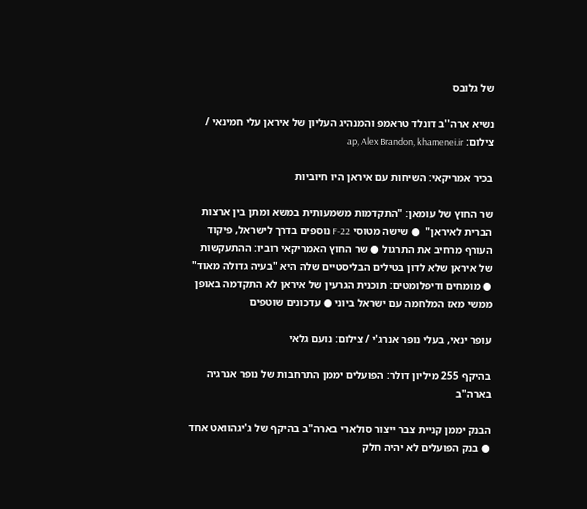של גלובס

נשיא ארה''ב דונלד טראמפ והמנהיג העליון של איראן עלי חמינאי / צילום: ap, Alex Brandon, khamenei.ir

בכיר אמריקאי: השיחות עם איראן היו חיוביות

שר החוץ של עומאן: "התקדמות משמעותית במשא ומתן בין ארצות הברית לאיראן"  ● שישה מטוסי F-22 נוספים בדרך לישראל, פיקוד העורף מרחיב את התרגול ● שר החוץ האמריקאי רוביו: ההתעקשות של איראן שלא לדון בטילים הבליסטיים שלה היא "בעיה גדולה מאוד" ● מומחים ודיפלומטים: תוכנית הגרעין של איראן לא התקדמה באופן ממשי מאז המלחמה עם ישראל ביוני ● עדכונים שוטפים

עופר ינאי, בעלי נופר אנרג'י / צילום: נועם גלאי

בהיקף 255 מיליון דולר: הפועלים יממן התרחבות של נופר אנרגיה בארה"ב

הבנק יממן קניית צבר ייצור סולארי בארה"ב בהיקף של ג'יגהוואט אחד ● בנק הפועלים לא יהיה חלק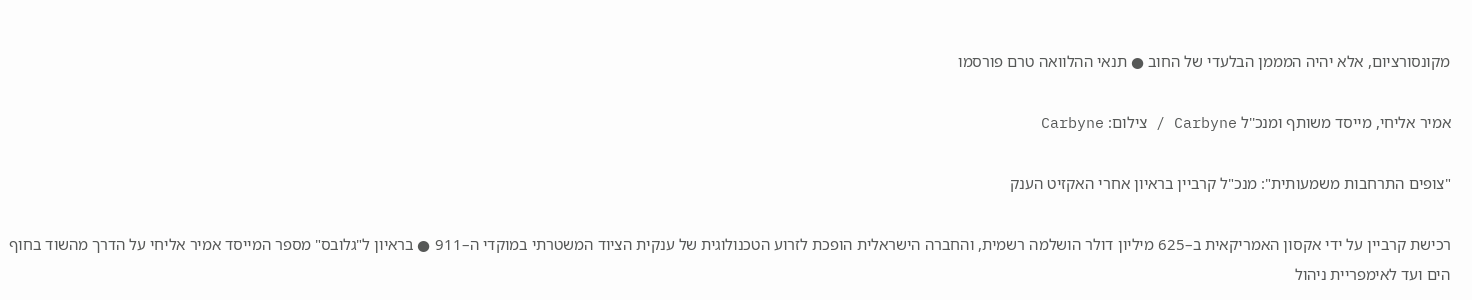מקונסורציום, אלא יהיה המממן הבלעדי של החוב ● תנאי ההלוואה טרם פורסמו

אמיר אליחי, מייסד משותף ומנכ''ל Carbyne / צילום: Carbyne

"צופים התרחבות משמעותית": מנכ"ל קרביין בראיון אחרי האקזיט הענק

רכישת קרביין על ידי אקסון האמריקאית ב–625 מיליון דולר הושלמה רשמית, והחברה הישראלית הופכת לזרוע הטכנולוגית של ענקית הציוד המשטרתי במוקדי ה–911 ● בראיון ל"גלובס" מספר המייסד אמיר אליחי על הדרך מהשוד בחוף הים ועד לאימפריית ניהול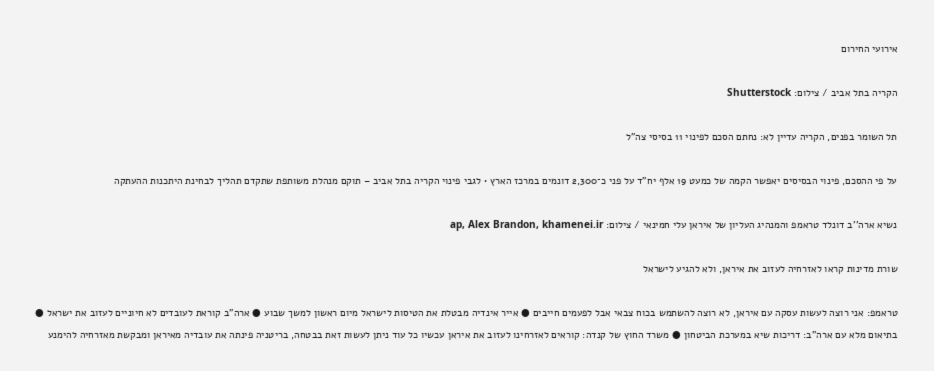אירועי החירום

הקריה בתל אביב / צילום: Shutterstock

תל השומר בפנים, הקריה עדיין לא: נחתם הסכם לפינוי 11 בסיסי צה"ל

על פי ההסכם, פינוי הבסיסים יאפשר הקמה של כמעט 19 אלף יח"ד על פני כ־2,300 דונמים במרכז הארץ • לגבי פינוי הקריה בתל אביב – תוקם מנהלת משותפת שתקדם תהליך לבחינת היתכנות ההעתקה

נשיא ארה''ב דונלד טראמפ והמנהיג העליון של איראן עלי חמינאי / צילום: ap, Alex Brandon, khamenei.ir

שורת מדינות קראו לאזרחיה לעזוב את איראן, ולא להגיע לישראל

טראמפ: אני רוצה לעשות עסקה עם איראן, לא רוצה להשתמש בכוח צבאי אבל לפעמים חייבים ● אייר אינדיה מבטלת את הטיסות לישראל מיום ראשון למשך שבוע ● ארה"ב קוראת לעובדים לא חיוניים לעזוב את ישראל ● בתיאום מלא עם ארה"ב: דריכות שיא במערכת הביטחון ● משרד החוץ של קנדה: קוראים לאזרחינו לעזוב את איראן עכשיו כל עוד ניתן לעשות זאת בבטחה, בריטניה פינתה את עובדיה מאיראן ומבקשת מאזרחיה להימנע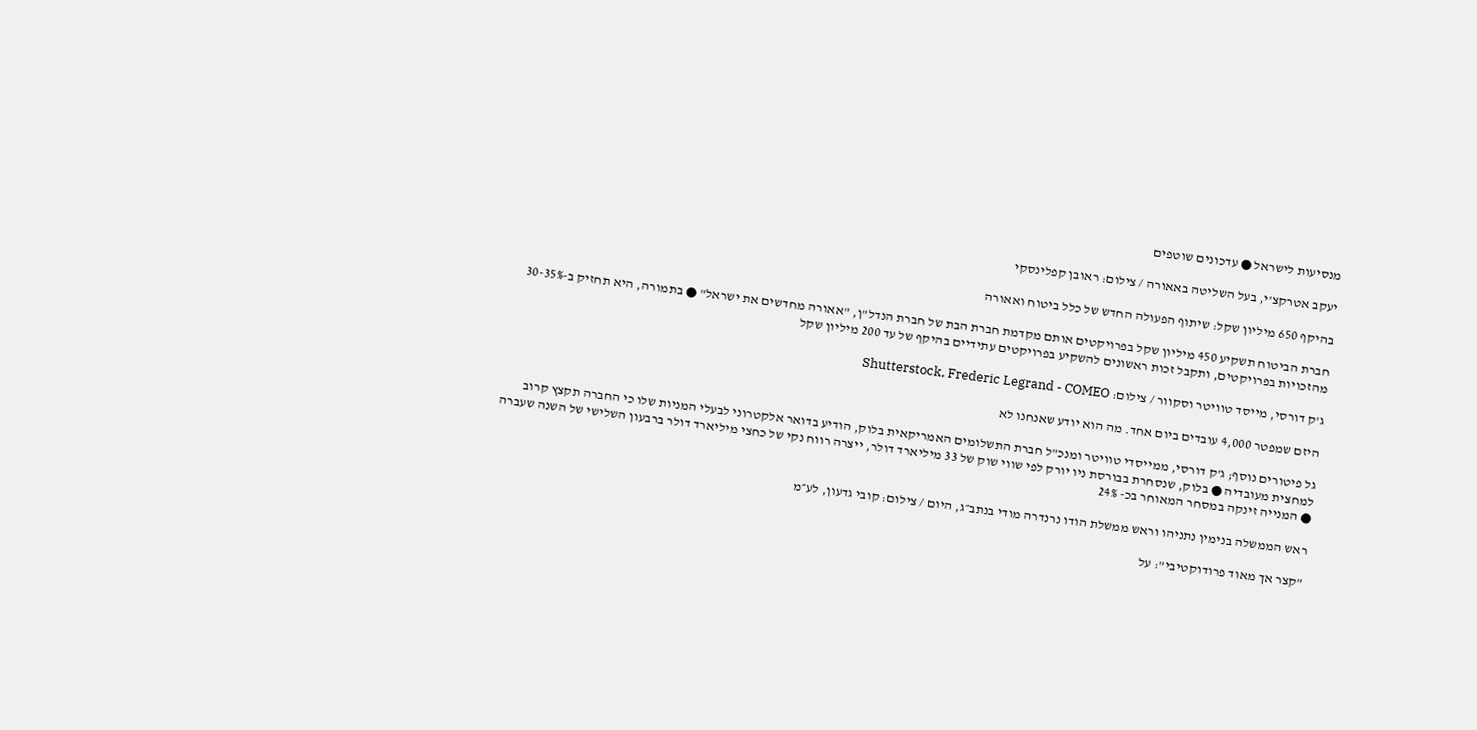מנסיעות לישראל ● עדכונים שוטפים

יעקב אטרקצ'י, בעל השליטה באאורה / צילום: ראובן קפלינסקי

בהיקף 650 מיליון שקל: שיתוף הפעולה החדש של כלל ביטוח ואאורה

חברת הביטוח תשקיע 450 מיליון שקל בפרויקטים אותם מקדמת חברת הבת של חברת הנדל"ן, "אאורה מחדשים את ישראל" ● בתמורה, היא תחזיק ב-30-35% מהזכויות בפרויקטים, ותקבל זכות ראשונים להשקיע בפרויקטים עתידיים בהיקף של עד 200 מיליון שקל

ג'ק דורסי, מייסד טוויטר וסקוור / צילום: Shutterstock, Frederic Legrand - COMEO

היזם שמפטר 4,000 עובדים ביום אחד. מה הוא יודע שאנחנו לא

גל פיטורים נוסף; ג'ק דורסי, ממייסדי טוויטר ומנכ"ל חברת התשלומים האמריקאית בלוק, הודיע בדואר אלקטרוני לבעלי המניות שלו כי החברה תקצץ קרוב למחצית מעובדיה ● בלוק, שנסחרת בבורסת ניו יורק לפי שווי שוק של 33 מיליארד דולר, ייצרה רווח נקי של כחצי מיליארד דולר ברבעון השלישי של השנה שעברה ● המנייה זינקה במסחר המאוחר בכ- 24%

ראש הממשלה בנימין נתניהו וראש ממשלת הודו נרנדרה מודי בנתב״ג, היום / צילום: קובי גדעון, לע״מ

"קצר אך מאוד פרודוקטיבי": על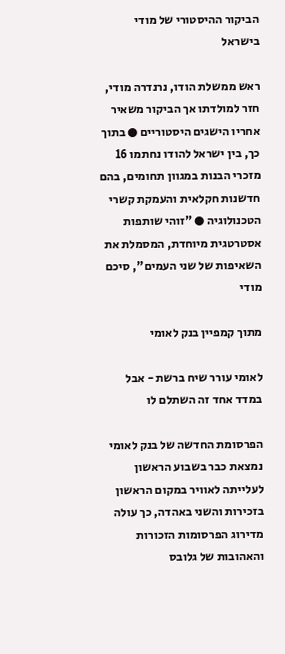הביקור ההיסטורי של מודי בישראל

ראש ממשלת הודו, נרנדרה מודי, חזר למולדתו אך הביקור משאיר אחריו הישגים היסטוריים ● בתוך כך, בין ישראל להודו נחתמו 16 מזכרי הבנות במגוון תחומים, בהם חדשנות חקלאית והעמקת קשרי הטכנולוגיה ● "זוהי שותפות אסטרטגית מיוחדת, המסמלת את השאיפות של שני העמים", סיכם מודי

מתוך קמפיין בנק לאומי

לאומי עורר שיח ברשת - אבל במדד אחד זה השתלם לו

הפרסומת החדשה של בנק לאומי נמצאת כבר בשבוע הראשון לעלייתה לאוויר במקום הראשון בזכירות והשני באהדה, כך עולה מדירוג הפרסומות הזכורות והאהובות של גלובס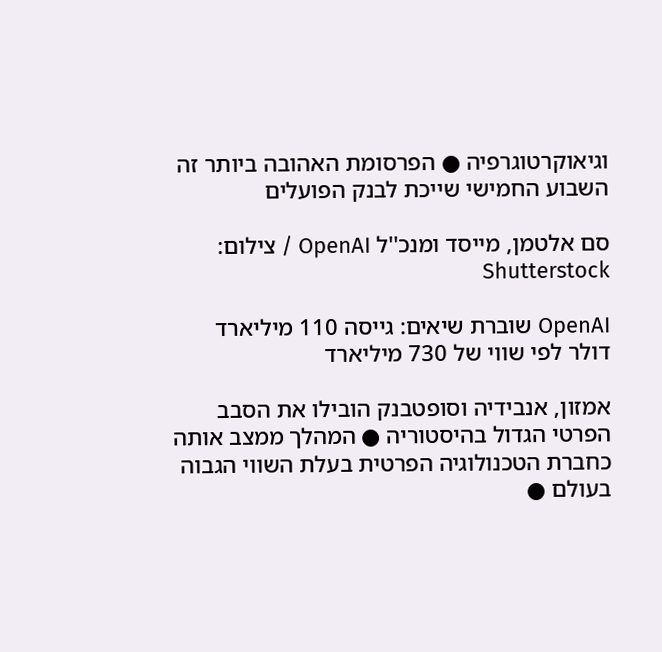וגיאוקרטוגרפיה ● הפרסומת האהובה ביותר זה השבוע החמישי שייכת לבנק הפועלים

סם אלטמן, מייסד ומנכ''ל OpenAI / צילום: Shutterstock

OpenAI שוברת שיאים: גייסה 110 מיליארד דולר לפי שווי של 730 מיליארד

אמזון, אנבידיה וסופטבנק הובילו את הסבב הפרטי הגדול בהיסטוריה ● המהלך ממצב אותה כחברת הטכנולוגיה הפרטית בעלת השווי הגבוה בעולם ●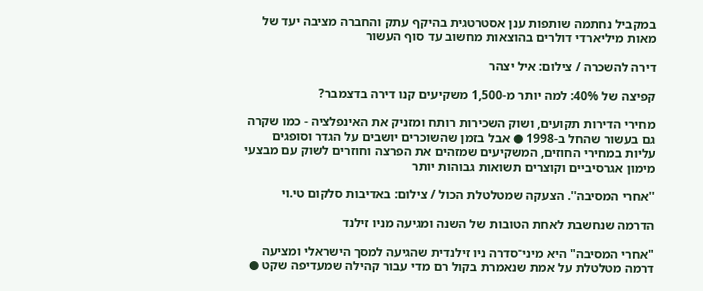במקביל נחתמה שותפות ענן אסטרטגית בהיקף עתק והחברה מציבה יעד של מאות מיליארדי דולרים בהוצאות מחשוב עד סוף העשור

דירה להשכרה / צילום: איל יצהר

קפיצה של 40%: למה יותר מ-1,500 משקיעים קנו דירה בדצמבר?

מחירי הדירות תקועים, ושוק השכירות רותח ומזניק את האינפלציה - כמו שקרה גם בעשור שהחל ב-1998 ● אבל בזמן שהשוכרים יושבים על הגדר וסופגים עליות במחירי החוזים, המשקיעים שמזהים את הפרצה וחוזרים לשוק עם מבצעי מימון אגרסיביים וקוצרים תשואות גבוהות יותר

''אחרי המסיבה''. הצעקה שמטלטלת הכול / צילום: באדיבות סלקום טי.וי

הדרמה שנחשבת לאחת הטובות של השנה ומגיעה מניו זילנד

"אחרי המסיבה" היא מיני־סדרה ניו זילנדית שהגיעה למסך הישראלי ומציעה דרמה מטלטלת על אמת שנאמרת בקול רם מדי עבור קהילה שמעדיפה שקט ●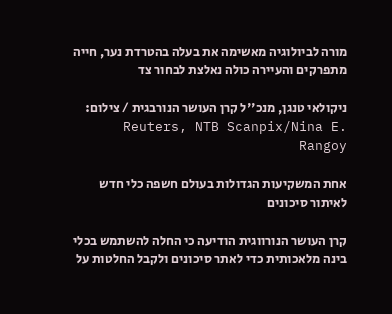מורה לביולוגיה מאשימה את בעלה בהטרדת נער, חייה מתפרקים והעיירה כולה נאלצת לבחור צד

ניקולאי טנגן, מנכ''ל קרן העושר הנורבגית / צילום: Reuters, NTB Scanpix/Nina E. Rangoy

אחת המשקיעות הגדולות בעולם חשפה כלי חדש לאיתור סיכונים

קרן העושר הנורווגית הודיעה כי החלה להשתמש בכלי בינה מלאכותית כדי לאתר סיכונים ולקבל החלטות על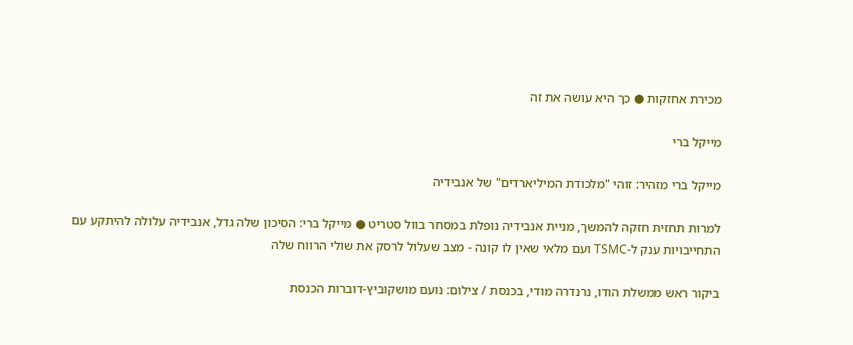מכירת אחזקות ● כך היא עושה את זה

מייקל ברי

מייקל ברי מזהיר: זוהי "מלכודת המיליארדים" של אנבידיה

למרות תחזית חזקה להמשך, מניית אנבידיה נופלת במסחר בוול סטריט ● מייקל ברי: הסיכון שלה גדל, אנבידיה עלולה להיתקע עם התחייבויות ענק ל-TSMC ועם מלאי שאין לו קונה - מצב שעלול לרסק את שולי הרווח שלה

ביקור ראש ממשלת הודו, נרנדרה מודי, בכנסת / צילום: נועם מושקוביץ-דוברות הכנסת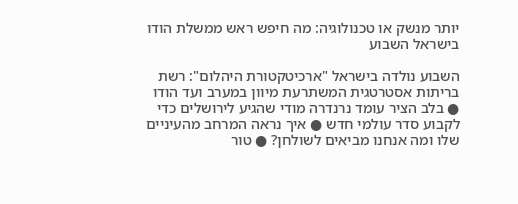יותר מנשק או טכנולוגיה: מה חיפש ראש ממשלת הודו בישראל השבוע

השבוע נולדה בישראל "ארכיטקטורת היהלום": רשת בריתות אסטרטגית המשתרעת מיוון במערב ועד הודו ● בלב הציר עומד נרנדרה מודי שהגיע לירושלים כדי לקבוע סדר עולמי חדש ● איך נראה המרחב מהעיניים שלו ומה אנחנו מביאים לשולחן? ● טור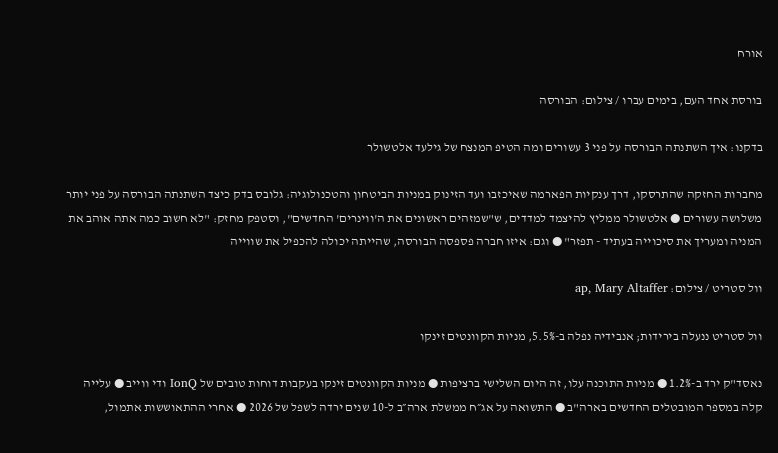אורח

בורסת אחד העם, בימים עברו / צילום: הבורסה

בדקנו: איך השתנתה הבורסה על פני 3 עשורים ומה הטיפ המנצח של גילעד אלטשולר

מחברות החזקה שהתרסקו, דרך ענקיות הפארמה שאיכזבו ועד הזינוק במניות הביטחון והטכנולוגיה: גלובס בדק כיצד השתנתה הבורסה על פני יותר משלושה עשורים ● אלטשולר ממליץ להיצמד למדדים, ש"שמזהים ראשונים את ה'ווינרים' החדשים", וסטפק מחזק: "לא חשוב כמה אתה אוהב את המניה ומעריך את סיכוייה בעתיד - תפזר" ● וגם: איזו חברה פספסה הבורסה, שהייתה יכולה להכפיל את שווייה

וול סטריט / צילום: ap, Mary Altaffer

וול סטריט ננעלה בירידות; אנבידיה נפלה ב-5.5%, מניות הקוונטים זינקו

נאסד"ק ירד ב-1.2% ● מניות התוכנה עלו, זה היום השלישי ברציפות ● מניות הקוונטים זינקו בעקבות דוחות טובים של IonQ ודי ווייב ● עלייה קלה במספר המובטלים החדשים בארה"ב ● התשואה על אג״ח ממשלת ארה״ב ל-10 שנים ירדה לשפל של 2026 ● אחרי ההתאוששות אתמול,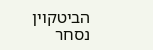הביטקוין נסחר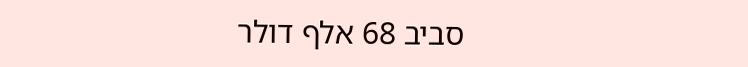סביב 68 אלף דולר